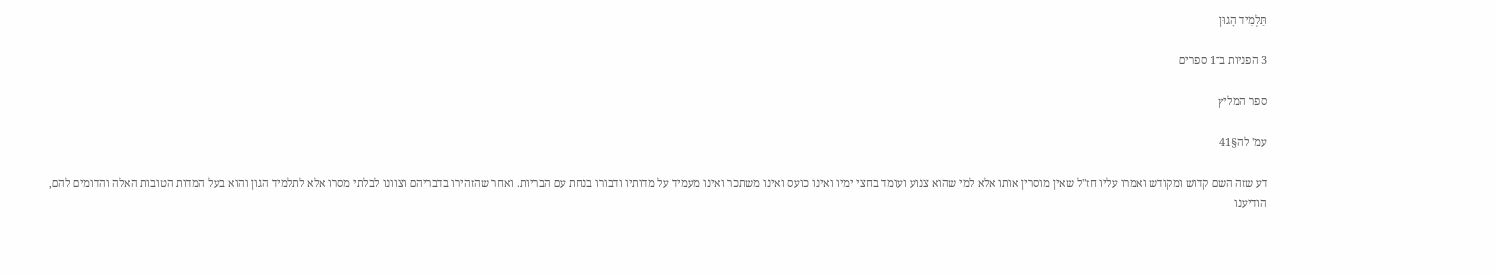תַּלְמִיד הָגוּן

3 הפניות ב־1 ספרים

ספר המליץ

עמ' לה§41

דע שזה השם קדוש ומקודש ואמרו עליו חז"ל שאין מוסרין אותו אלא למי שהוא צנוע ועומד בחצי ימיו ואינו כועס ואינו משתכר ואינו מעמיד על מדותיו ודבורו בנחת עם הבריות. ואחר שהזהירו בדבריהם וצוונו לבלתי מסרו אלא לתלמיד הגון והוא בעל המדות הטובות האלה והדומים להם, הודיענו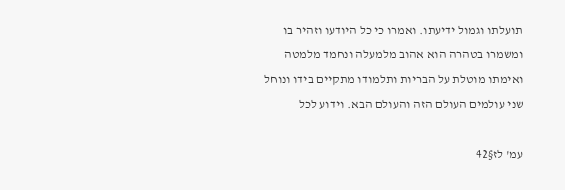תועלתו וגמול ידיעתו. ואמרו כי כל היודעו וזהיר בו ומשמרו בטהרה הוא אהוב מלמעלה ונחמד מלמטה ואימתו מוטלת על הבריות ותלמודו מתקיים בידו ונוחל שני עולמים העולם הזה והעולם הבא. וידוע לכל

עמ' לז§42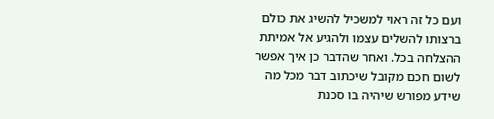ועם כל זה ראוי למשכיל להשיג את כולם ברצותו להשלים עצמו ולהגיע אל אמיתת ההצלחה בכל. ואחר שהדבר כן איך אפשר לשום חכם מקובל שיכתוב דבר מכל מה שידע מפורש שיהיה בו סכנת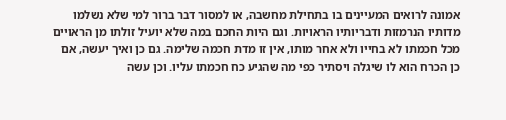אמונה לרואים המעיינים בו בתחילת מחשבה, או למסור דבר ברור למי שלא נשלמו מדותיו הנרמזות ודבריותיו הראויות. וגם היות החכם במה שלא יועיל זולתו מן הראויים מכל חכמתו לא בחייו ולא אחר מותו, אין זו מדת חכמה שלימה. גם כן ואיך יעשה, אם כן הכרח הוא לו שיגלה ויסתיר כפי מה שהגיע כח חכמתו עליו. וכן עשה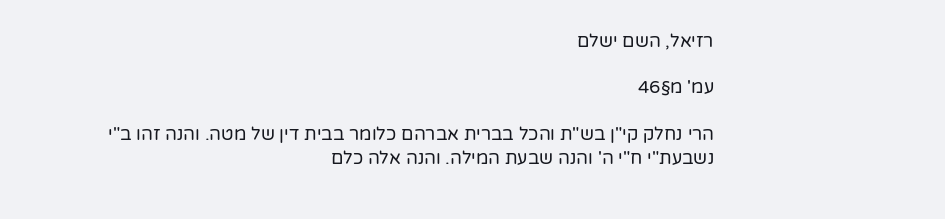רזיאל, השם ישלם

עמ' מ§46

הרי נחלק קי"ן בש"ת והכל בברית אברהם כלומר בבית דין של מטה. והנה זהו ב"י נשבעת"י ח"י ה' והנה שבעת המילה. והנה אלה כלם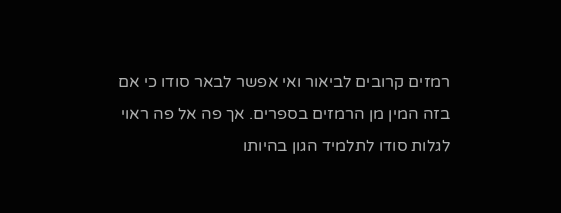רמזים קרובים לביאור ואי אפשר לבאר סודו כי אם בזה המין מן הרמזים בספרים. אך פה אל פה ראוי לגלות סודו לתלמיד הגון בהיותו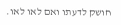חושק לדעתו ואם לאו לאו.